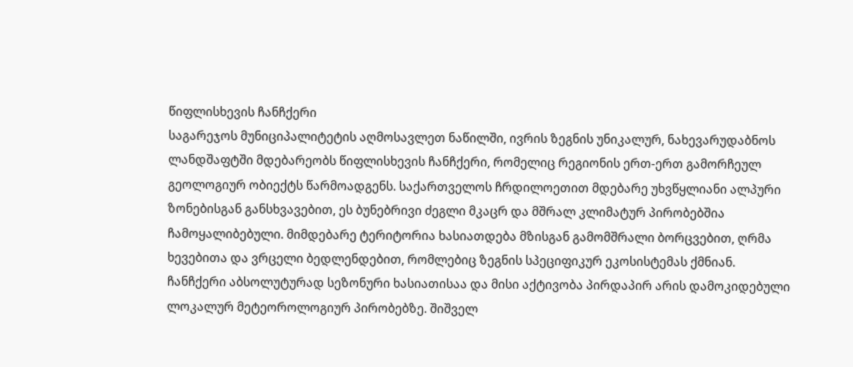წიფლისხევის ჩანჩქერი
საგარეჯოს მუნიციპალიტეტის აღმოსავლეთ ნაწილში, ივრის ზეგნის უნიკალურ, ნახევარუდაბნოს ლანდშაფტში მდებარეობს წიფლისხევის ჩანჩქერი, რომელიც რეგიონის ერთ-ერთ გამორჩეულ გეოლოგიურ ობიექტს წარმოადგენს. საქართველოს ჩრდილოეთით მდებარე უხვწყლიანი ალპური ზონებისგან განსხვავებით, ეს ბუნებრივი ძეგლი მკაცრ და მშრალ კლიმატურ პირობებშია ჩამოყალიბებული. მიმდებარე ტერიტორია ხასიათდება მზისგან გამომშრალი ბორცვებით, ღრმა ხევებითა და ვრცელი ბედლენდებით, რომლებიც ზეგნის სპეციფიკურ ეკოსისტემას ქმნიან.
ჩანჩქერი აბსოლუტურად სეზონური ხასიათისაა და მისი აქტივობა პირდაპირ არის დამოკიდებული ლოკალურ მეტეოროლოგიურ პირობებზე. შიშველ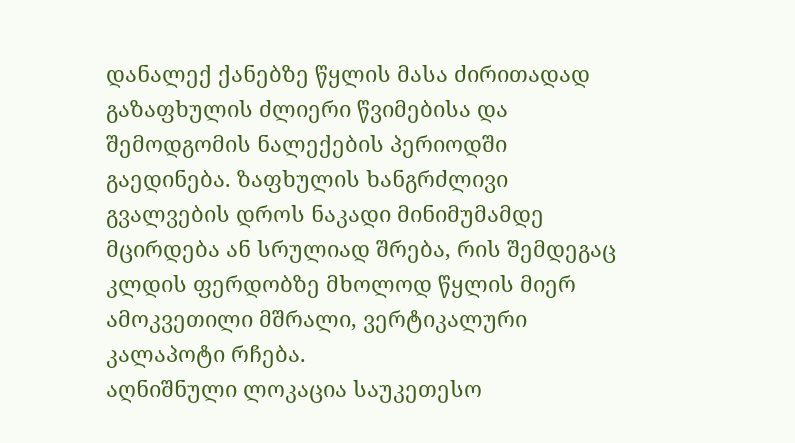დანალექ ქანებზე წყლის მასა ძირითადად გაზაფხულის ძლიერი წვიმებისა და შემოდგომის ნალექების პერიოდში გაედინება. ზაფხულის ხანგრძლივი გვალვების დროს ნაკადი მინიმუმამდე მცირდება ან სრულიად შრება, რის შემდეგაც კლდის ფერდობზე მხოლოდ წყლის მიერ ამოკვეთილი მშრალი, ვერტიკალური კალაპოტი რჩება.
აღნიშნული ლოკაცია საუკეთესო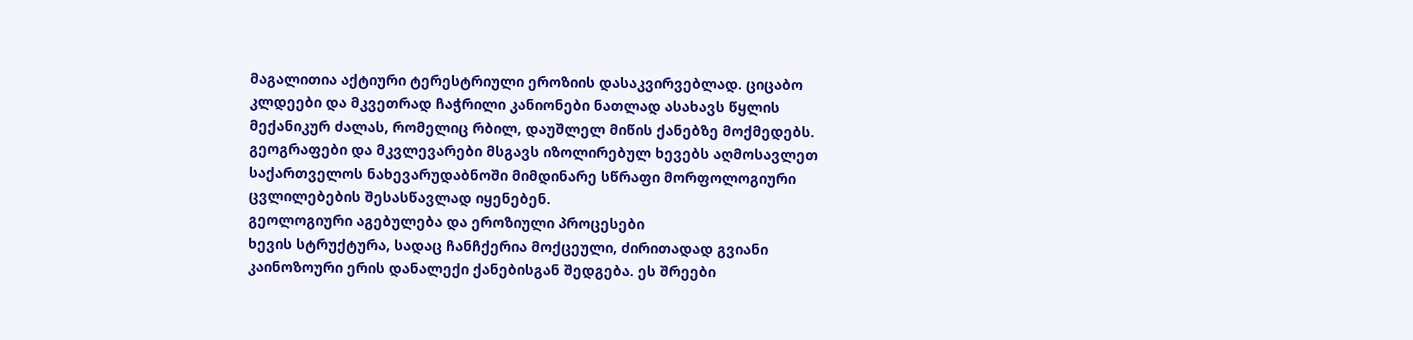მაგალითია აქტიური ტერესტრიული ეროზიის დასაკვირვებლად. ციცაბო კლდეები და მკვეთრად ჩაჭრილი კანიონები ნათლად ასახავს წყლის მექანიკურ ძალას, რომელიც რბილ, დაუშლელ მიწის ქანებზე მოქმედებს. გეოგრაფები და მკვლევარები მსგავს იზოლირებულ ხევებს აღმოსავლეთ საქართველოს ნახევარუდაბნოში მიმდინარე სწრაფი მორფოლოგიური ცვლილებების შესასწავლად იყენებენ.
გეოლოგიური აგებულება და ეროზიული პროცესები
ხევის სტრუქტურა, სადაც ჩანჩქერია მოქცეული, ძირითადად გვიანი კაინოზოური ერის დანალექი ქანებისგან შედგება. ეს შრეები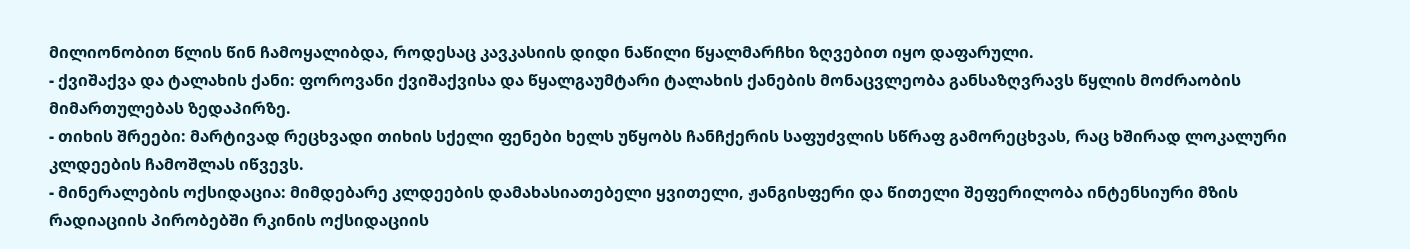მილიონობით წლის წინ ჩამოყალიბდა, როდესაც კავკასიის დიდი ნაწილი წყალმარჩხი ზღვებით იყო დაფარული.
- ქვიშაქვა და ტალახის ქანი: ფოროვანი ქვიშაქვისა და წყალგაუმტარი ტალახის ქანების მონაცვლეობა განსაზღვრავს წყლის მოძრაობის მიმართულებას ზედაპირზე.
- თიხის შრეები: მარტივად რეცხვადი თიხის სქელი ფენები ხელს უწყობს ჩანჩქერის საფუძვლის სწრაფ გამორეცხვას, რაც ხშირად ლოკალური კლდეების ჩამოშლას იწვევს.
- მინერალების ოქსიდაცია: მიმდებარე კლდეების დამახასიათებელი ყვითელი, ჟანგისფერი და წითელი შეფერილობა ინტენსიური მზის რადიაციის პირობებში რკინის ოქსიდაციის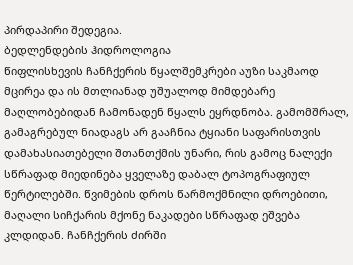პირდაპირი შედეგია.
ბედლენდების ჰიდროლოგია
წიფლისხევის ჩანჩქერის წყალშემკრები აუზი საკმაოდ მცირეა და ის მთლიანად უშუალოდ მიმდებარე მაღლობებიდან ჩამონადენ წყალს ეყრდნობა. გამომშრალ, გამაგრებულ ნიადაგს არ გააჩნია ტყიანი საფარისთვის დამახასიათებელი შთანთქმის უნარი, რის გამოც ნალექი სწრაფად მიედინება ყველაზე დაბალ ტოპოგრაფიულ წერტილებში. წვიმების დროს წარმოქმნილი დროებითი, მაღალი სიჩქარის მქონე ნაკადები სწრაფად ეშვება კლდიდან. ჩანჩქერის ძირში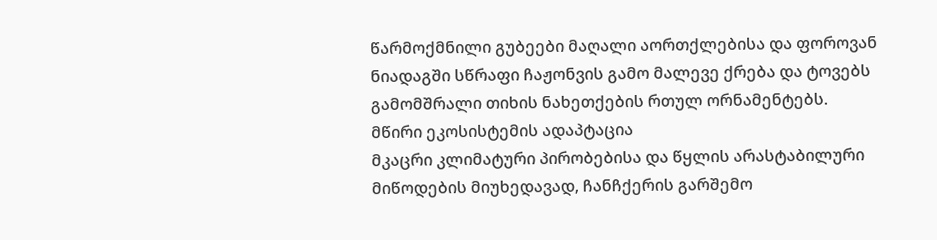წარმოქმნილი გუბეები მაღალი აორთქლებისა და ფოროვან ნიადაგში სწრაფი ჩაჟონვის გამო მალევე ქრება და ტოვებს გამომშრალი თიხის ნახეთქების რთულ ორნამენტებს.
მწირი ეკოსისტემის ადაპტაცია
მკაცრი კლიმატური პირობებისა და წყლის არასტაბილური მიწოდების მიუხედავად, ჩანჩქერის გარშემო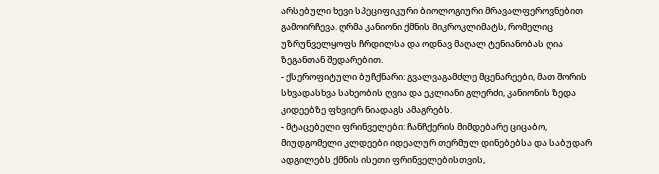არსებული ხევი სპეციფიკური ბიოლოგიური მრავალფეროვნებით გამოირჩევა. ღრმა კანიონი ქმნის მიკროკლიმატს, რომელიც უზრუნველყოფს ჩრდილსა და ოდნავ მაღალ ტენიანობას ღია ზეგანთან შედარებით.
- ქსეროფიტული ბუჩქნარი: გვალვაგამძლე მცენარეები, მათ შორის სხვადასხვა სახეობის ღვია და ეკლიანი გლერძი, კანიონის ზედა კიდეებზე ფხვიერ ნიადაგს ამაგრებს.
- მტაცებელი ფრინველები: ჩანჩქერის მიმდებარე ციცაბო, მიუდგომელი კლდეები იდეალურ თერმულ დინებებსა და საბუდარ ადგილებს ქმნის ისეთი ფრინველებისთვის,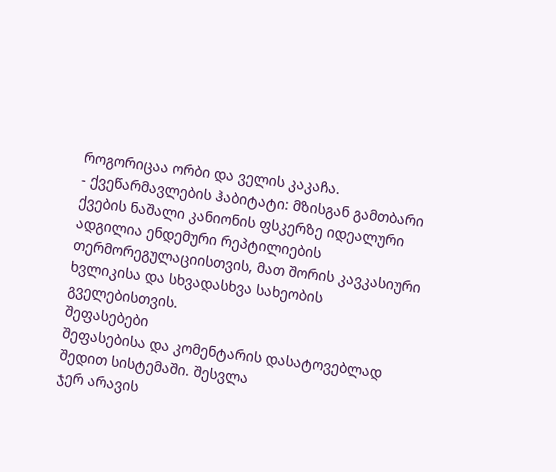როგორიცაა ორბი და ველის კაკაჩა.
- ქვეწარმავლების ჰაბიტატი: მზისგან გამთბარი ქვების ნაშალი კანიონის ფსკერზე იდეალური ადგილია ენდემური რეპტილიების თერმორეგულაციისთვის, მათ შორის კავკასიური ხვლიკისა და სხვადასხვა სახეობის გველებისთვის.
შეფასებები
შეფასებისა და კომენტარის დასატოვებლად შედით სისტემაში. შესვლა
ჯერ არავის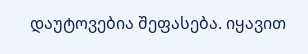დაუტოვებია შეფასება. იყავით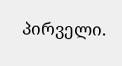პირველი.